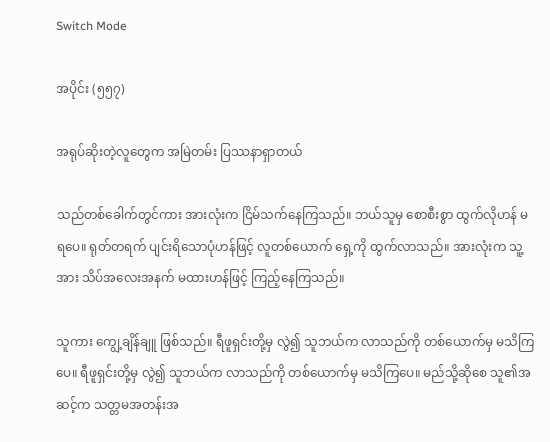Switch Mode

အပိုင်း (၅၅၇)

အရုပ်ဆိုးတဲ့လူတွေက အမြဲတမ်း ပြဿနာရှာတယ်

သည်တစ်ခေါက်တွင်ကား အားလုံးက ငြိမ်သက်နေကြသည်။ ဘယ်သူမှ စောစီးစွာ ထွက်လိုဟန် မရပေ။ ရုတ်တရက် ပျင်းရိသောပုံဟန်ဖြင့် လူတစ်ယောက် ရှေ့ကို ထွက်လာသည်။ အားလုံးက သူ့အား သိပ်အလေးအနက် မထားဟန်ဖြင့် ကြည့်နေကြသည်။

သူကား ကျွေ့ချိန်ချူ ဖြစ်သည်။ ရီဖူရှင်းတို့မှ လွဲ၍ သူဘယ်က လာသည်ကို တစ်ယောက်မှ မသိကြပေ။ ရီဖူရှင်းတို့မှ လွဲ၍ သူဘယ်က လာသည်ကို တစ်ယောက်မှ မသိကြပေ။ မည်သို့ဆိုစေ သူ၏အဆင့်က သတ္တမအတန်းအ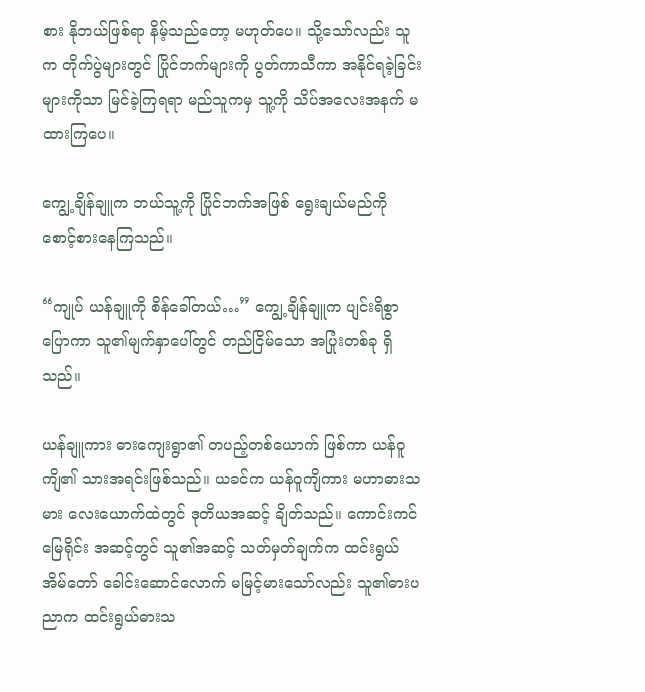စား နိုဘယ်ဖြစ်ရာ နိမ့်သည်တော့ မဟုတ်ပေ။ သို့သော်လည်း သူက တိုက်ပွဲများတွင် ပြိုင်ဘက်များကို ပွတ်ကာသီကာ အနိုင်ရခဲ့ခြင်းများကိုသာ မြင်ခဲ့ကြရရာ မည်သူကမှ သူ့ကို သိပ်အလေးအနက် မထားကြပေ။

ကျွေ့ချိန်ချူက ဘယ်သူ့ကို ပြိုင်ဘက်အဖြစ် ရွေးချယ်မည်ကို စောင့်စားနေကြသည်။

“ကျုပ် ယန်ချူကို စိန်ခေါ်တယ်…” ကျွေ့ချိန်ချူက ပျင်းရိစွာ ပြောကာ သူ၏မျက်နှာပေါ်တွင် တည်ငြိမ်သော အပြုံးတစ်ခု ရှိသည်။

ယန်ချူကား ဓားကျေးရွာ၏ တပည့်တစ်ယောက် ဖြစ်ကာ ယန်ဝူကျိ၏ သားအရင်းဖြစ်သည်။ ယခင်က ယန်ဝူကျိကား မဟာဓားသမား လေးယောက်ထဲတွင် ဒုတိယအဆင့် ချိတ်သည်။ ကောင်းကင်မြေရိုင်း အဆင့်တွင် သူ၏အဆင့် သတ်မှတ်ချက်က ထင်းရွယ်အိမ်တော် ခေါင်းဆောင်လောက် မမြင့်မားသော်လည်း သူ၏ဓားပညာက ထင်းရွယ်ဓားသ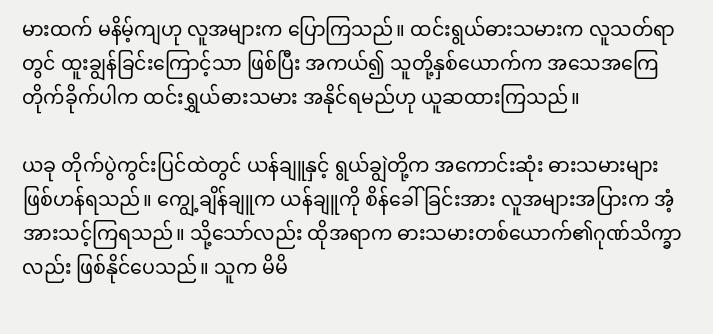မားထက် မနိမ့်ကျဟု လူအများက ပြောကြသည်။ ထင်းရွယ်ဓားသမားက လူသတ်ရာတွင် ထူးချွန်ခြင်းကြောင့်သာ ဖြစ်ပြီး အကယ်၍ သူတို့နှစ်ယောက်က အသေအကြေ တိုက်ခိုက်ပါက ထင်းရွှယ်ဓားသမား အနိုင်ရမည်ဟု ယူဆထားကြသည်။

ယခု တိုက်ပွဲကွင်းပြင်ထဲတွင် ယန်ချူနှင့် ရွယ်ချွဲတို့က အကောင်းဆုံး ဓားသမားများ ဖြစ်ဟန်ရသည်။ ကျွေ့ချိန်ချူက ယန်ချူကို စိန်ခေါ်ခြင်းအား လူအများအပြားက အံ့အားသင့်ကြရသည်။ သို့သော်လည်း ထိုအရာက ဓားသမားတစ်ယောက်၏ဂုဏ်သိက္ခာလည်း ဖြစ်နိုင်ပေသည်။ သူက မိမိ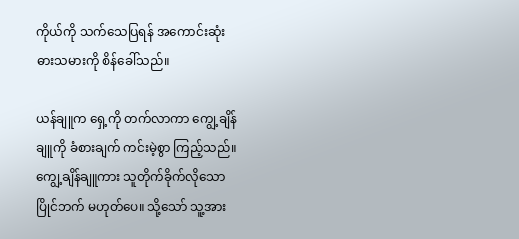ကိုယ်ကို သက်သေပြရန် အကောင်းဆုံး ဓားသမားကို စိန်ခေါ်သည်။

ယန်ချူက ရှေ့ကို တက်လာကာ ကျွေ့ချိန်ချူကို ခံစားချက် ကင်းမဲ့စွာ ကြည့်သည်။ ကျွေ့ချိန်ချူကား သူတိုက်ခိုက်လိုသော ပြိုင်ဘက် မဟုတ်ပေ။ သို့သော် သူ့အား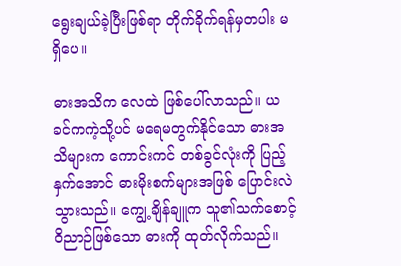ရွေးချယ်ခဲ့ပြီးဖြစ်ရာ တိုက်ခိုက်ရန်မှတပါး မရှိပေ။

ဓားအသိက လေထဲ ဖြစ်ပေါ်လာသည်။ ယခင်ကကဲ့သို့ပင် မရေမတွက်နိုင်သော ဓားအသိများက ကောင်းကင် တစ်ခွင်လုံးကို ပြည့်နှက်အောင် ဓားမိုးစက်များအဖြစ် ပြောင်းလဲသွားသည်။ ကျွေ့ချိန်ချူက သူ၏သက်စောင့် ဝိညာဉ်ဖြစ်သော ဓားကို ထုတ်လိုက်သည်။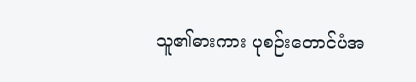သူ၏ဓားကား ပုစဉ်းတောင်ပံအ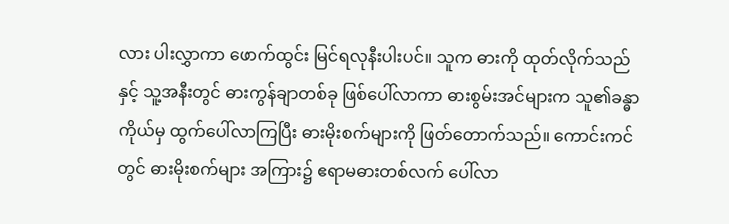လား ပါးလွှာကာ ဖောက်ထွင်း မြင်ရလုနီးပါးပင်။ သူက ဓားကို ထုတ်လိုက်သည်နှင့် သူ့အနီးတွင် ဓားကွန်ချာတစ်ခု ဖြစ်ပေါ်လာကာ ဓားစွမ်းအင်များက သူ၏ခန္ဓာကိုယ်မှ ထွက်ပေါ်လာကြပြီး ဓားမိုးစက်များကို ဖြတ်တောက်သည်။ ကောင်းကင်တွင် ဓားမိုးစက်များ အကြား၌ ဧရာမဓားတစ်လက် ပေါ်လာ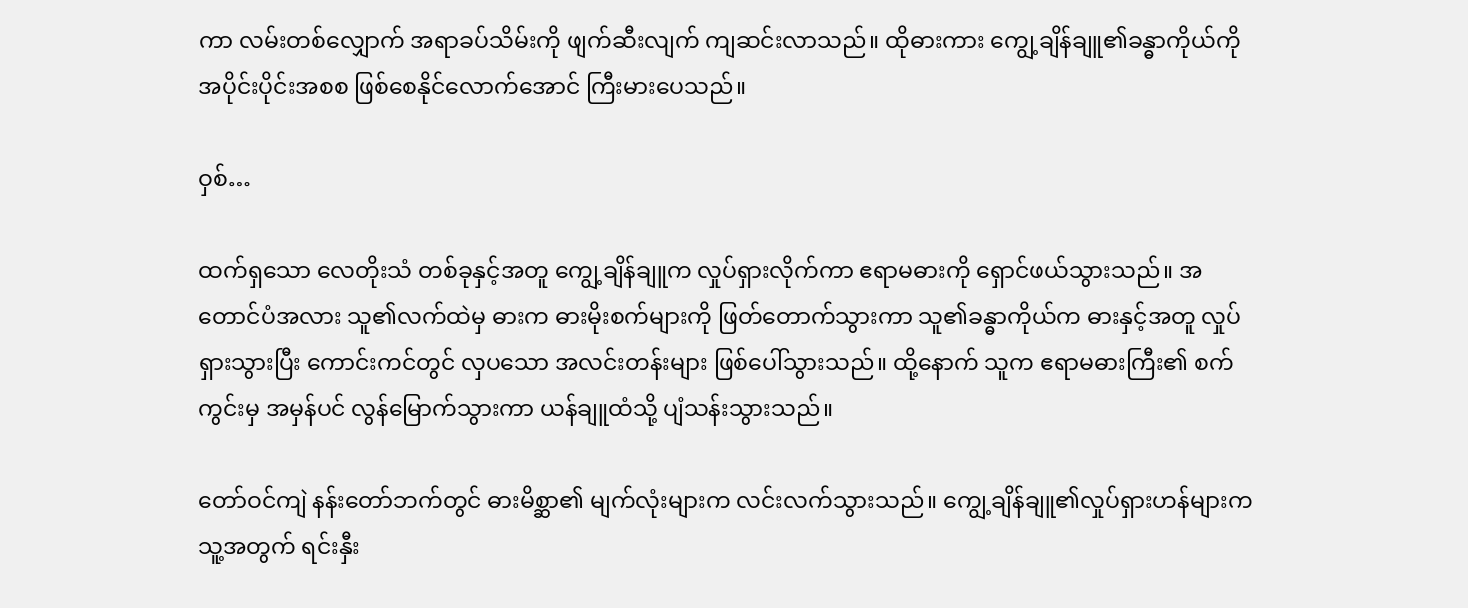ကာ လမ်းတစ်လျှောက် အရာခပ်သိမ်းကို ဖျက်ဆီးလျက် ကျဆင်းလာသည်။ ထိုဓားကား ကျွေ့ချိန်ချူ၏ခန္ဓာကိုယ်ကို အပိုင်းပိုင်းအစစ ဖြစ်စေနိုင်လောက်အောင် ကြီးမားပေသည်။

ဝှစ်…

ထက်ရှသော လေတိုးသံ တစ်ခုနှင့်အတူ ကျွေ့ချိန်ချူက လှုပ်ရှားလိုက်ကာ ဧရာမဓားကို ရှောင်ဖယ်သွားသည်။ အတောင်ပံအလား သူ၏လက်ထဲမှ ဓားက ဓားမိုးစက်များကို ဖြတ်တောက်သွားကာ သူ၏ခန္ဓာကိုယ်က ဓားနှင့်အတူ လှုပ်ရှားသွားပြီး ကောင်းကင်တွင် လှပသော အလင်းတန်းများ ဖြစ်ပေါ်သွားသည်။ ထို့နောက် သူက ဧရာမဓားကြီး၏ စက်ကွင်းမှ အမှန်ပင် လွန်မြောက်သွားကာ ယန်ချူထံသို့ ပျံသန်းသွားသည်။

တော်ဝင်ကျဲ နန်းတော်ဘက်တွင် ဓားမိစ္ဆာ၏ မျက်လုံးများက လင်းလက်သွားသည်။ ကျွေ့ချိန်ချူ၏လှုပ်ရှားဟန်များက သူ့အတွက် ရင်းနှီး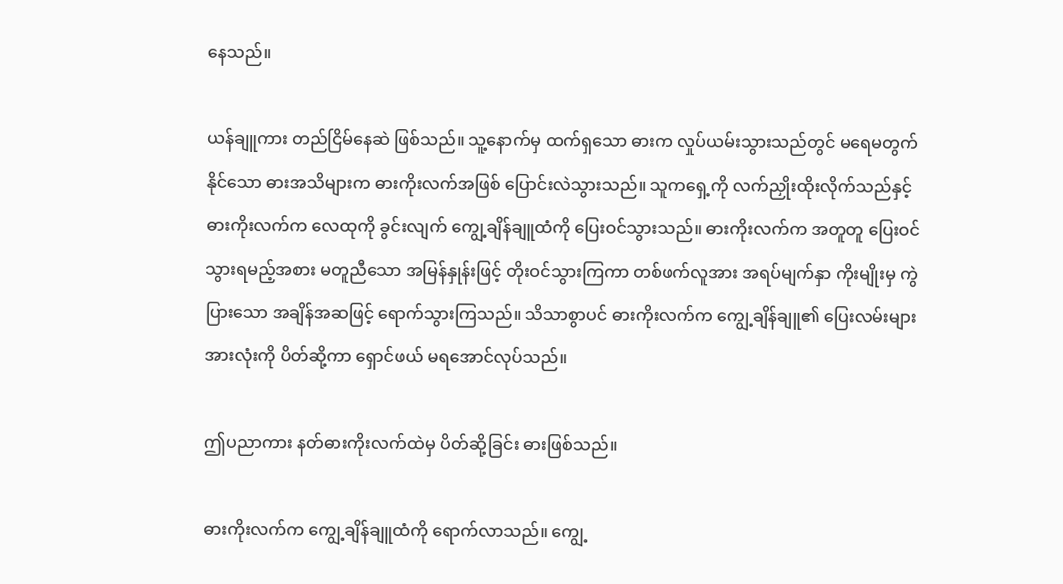နေသည်။

ယန်ချူကား တည်ငြိမ်နေဆဲ ဖြစ်သည်။ သူ့နောက်မှ ထက်ရှသော ဓားက လှုပ်ယမ်းသွားသည်တွင် မရေမတွက်နိုင်သော ဓားအသိများက ဓားကိုးလက်အဖြစ် ပြောင်းလဲသွားသည်။ သူကရှေ့ကို လက်ညှိုးထိုးလိုက်သည်နှင့် ဓားကိုးလက်က လေထုကို ခွင်းလျက် ကျွေ့ချိန်ချူထံကို ပြေးဝင်သွားသည်။ ဓားကိုးလက်က အတူတူ ပြေးဝင်သွားရမည့်အစား မတူညီသော အမြန်နှုန်းဖြင့် တိုးဝင်သွားကြကာ တစ်ဖက်လူအား အရပ်မျက်နှာ ကိုးမျိုးမှ ကွဲပြားသော အချိန်အဆဖြင့် ရောက်သွားကြသည်။ သိသာစွာပင် ဓားကိုးလက်က ကျွေ့ချိန်ချူ၏ ပြေးလမ်းများ အားလုံးကို ပိတ်ဆို့ကာ ရှောင်ဖယ် မရအောင်လုပ်သည်။

ဤပညာကား နတ်ဓားကိုးလက်ထဲမှ ပိတ်ဆို့ခြင်း ဓားဖြစ်သည်။

ဓားကိုးလက်က ကျွေ့ချိန်ချူထံကို ရောက်လာသည်။ ကျွေ့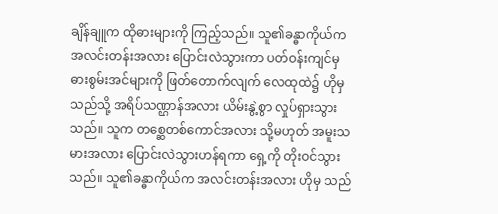ချိန်ချူက ထိုဓားများကို ကြည့်သည်။ သူ၏ခန္ဓာကိုယ်က အလင်းတန်းအလား ပြောင်းလဲသွားကာ ပတ်ဝန်းကျင်မှ ဓားစွမ်းအင်များကို ဖြတ်တောက်လျက် လေထုထဲ၌ ဟိုမှ သည်သို့ အရိပ်သဏ္ဌာန်အလား ယိမ်းနွဲ့စွာ လှုပ်ရှားသွားသည်။ သူက တစ္ဆေတစ်ကောင်အလား သို့မဟုတ် အမူးသမားအလား ပြောင်းလဲသွားဟန်ရကာ ရှေ့ကို တိုးဝင်သွားသည်။ သူ၏ခန္ဓာကိုယ်က အလင်းတန်းအလား ဟိုမှ သည်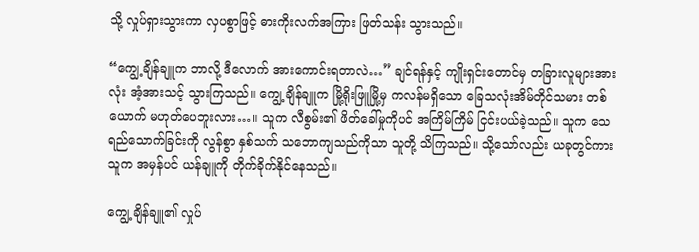သို့ လှုပ်ရှားသွားကာ လှပစွာဖြင့် ဓားကိုးလက်အကြား ဖြတ်သန်း သွားသည်။

“ကျွေ့ချိန်ချူက ဘာလို့ ဒီလောက် အားကောင်းရတာလဲ…” ချင်ရန်နှင့် ကျိုးရှင်းတောင်မှ တခြားလူများအားလုံး အံ့အားသင့် သွားကြသည်။ ကျွေ့ချိန်ချူက မြို့ရိုးဖြူမြို့မှ ကလန်မရှိသော ခြေသလုံးအိမ်တိုင်သမား တစ်ယောက် မဟုတ်ပေဘူးလား…။ သူက လီစွမ်း၏ ဖိတ်ခေါ်မှုကိုပင် အကြိမ်ကြိမ် ငြင်းပယ်ခဲ့သည်။ သူက သေရည်သောက်ခြင်းကို လွန်စွာ နှစ်သက် သဘောကျသည်ကိုသာ သူတို့ သိကြသည်။ သို့သော်လည်း ယခုတွင်ကား သူက အမှန်ပင် ယန်ချူကို တိုက်ခိုက်နိုင်နေသည်။

ကျွေ့ချိန်ချူ၏ လှုပ်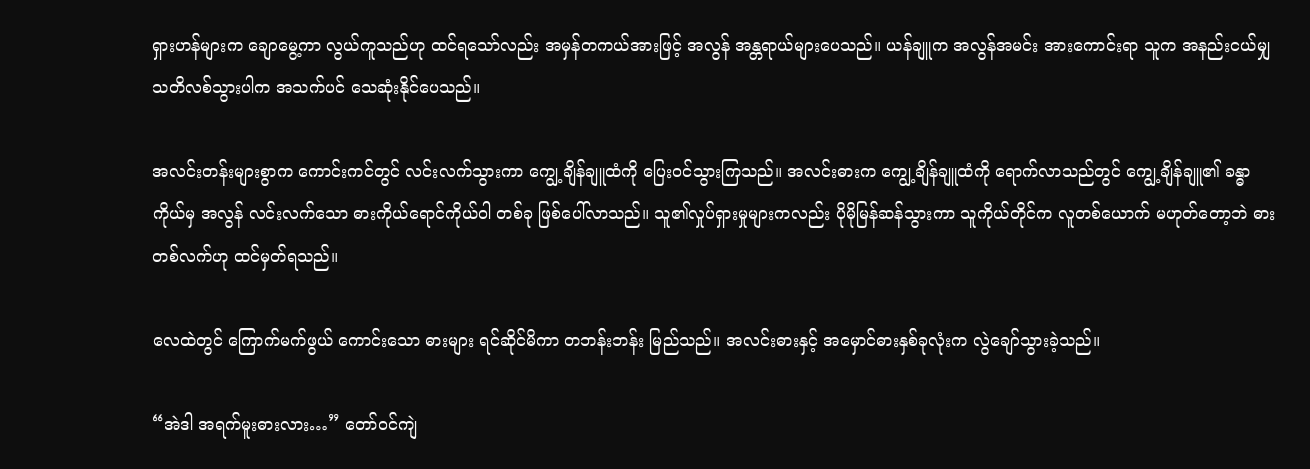ရှားဟန်များက ချောမွေ့ကာ လွယ်ကူသည်ဟု ထင်ရသော်လည်း အမှန်တကယ်အားဖြင့် အလွန် အန္တရာယ်များပေသည်။ ယန်ချူက အလွန်အမင်း အားကောင်းရာ သူက အနည်းငယ်မျှ သတိလစ်သွားပါက အသက်ပင် သေဆုံးနိုင်ပေသည်။

အလင်းတန်းများစွာက ကောင်းကင်တွင် လင်းလက်သွားကာ ကျွေ့ချိန်ချူထံကို ပြေးဝင်သွားကြသည်။ အလင်းဓားက ကျွေ့ချိန်ချူထံကို ရောက်လာသည်တွင် ကျွေ့ချိန်ချူ၏ ခန္ဓာကိုယ်မှ အလွန် လင်းလက်သော ဓားကိုယ်ရောင်ကိုယ်ဝါ တစ်ခု ဖြစ်ပေါ်လာသည်။ သူ၏လှုပ်ရှားမှုများကလည်း ပိုမိုမြန်ဆန်သွားကာ သူကိုယ်တိုင်က လူတစ်ယောက် မဟုတ်တော့ဘဲ ဓားတစ်လက်ဟု ထင်မှတ်ရသည်။

လေထဲတွင် ကြောက်မက်ဖွယ် ကောင်းသော ဓားများ ရင်ဆိုင်မိကာ တဘန်းဘန်း မြည်သည်။ အလင်းဓားနှင့် အမှောင်ဓားနှစ်ခုလုံးက လွဲချော်သွားခဲ့သည်။

“အဲဒါ အရက်မူးဓားလား…” တော်ဝင်ကျဲ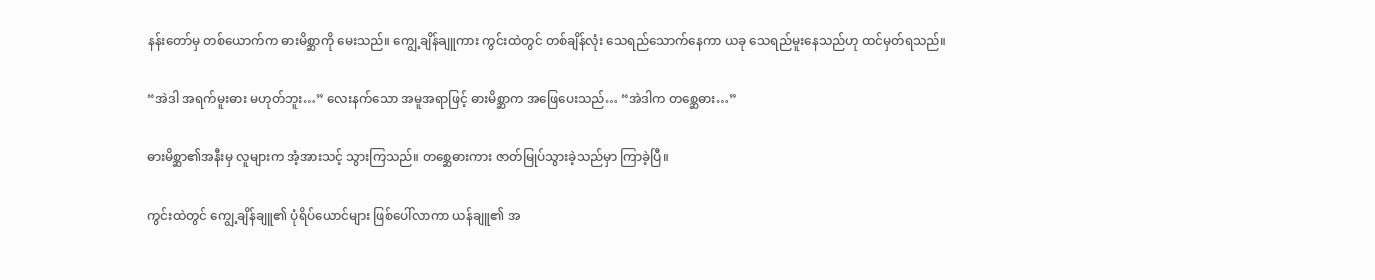နန်းတော်မှ တစ်ယောက်က ဓားမိစ္ဆာကို မေးသည်။ ကျွေ့ချိန်ချူကား ကွင်းထဲတွင် တစ်ချိန်လုံး သေရည်သောက်နေကာ ယခု သေရည်မူးနေသည်ဟု ထင်မှတ်ရသည်။

“အဲဒါ အရက်မူးဓား မဟုတ်ဘူး…” လေးနက်သော အမူအရာဖြင့် ဓားမိစ္ဆာက အဖြေပေးသည်… “အဲဒါက တစ္ဆေဓား…”

ဓားမိစ္ဆာ၏အနီးမှ လူများက အံ့အားသင့် သွားကြသည်။ တစ္ဆေဓားကား ဇာတ်မြုပ်သွားခဲ့သည်မှာ ကြာခဲ့ပြီ။

ကွင်းထဲတွင် ကျွေ့ချိန်ချူ၏ ပုံရိပ်ယောင်များ ဖြစ်ပေါ်လာကာ ယန်ချူ၏ အ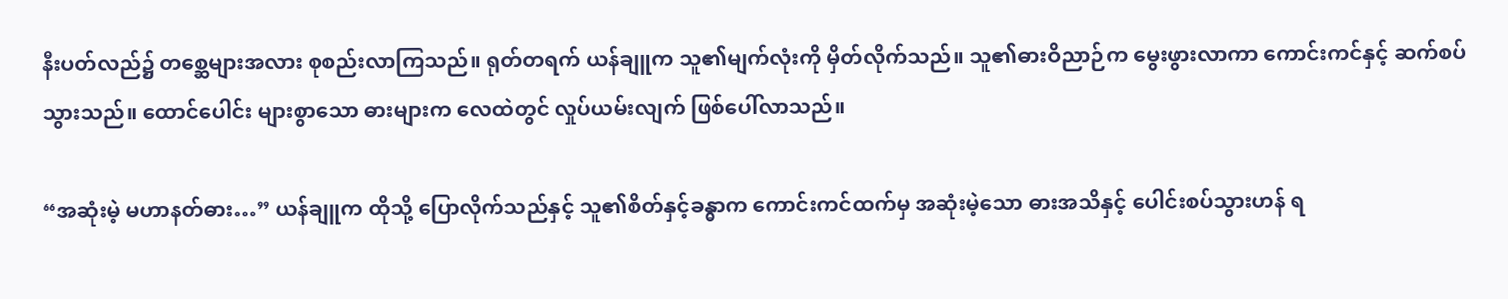နီးပတ်လည်၌ တစ္ဆေများအလား စုစည်းလာကြသည်။ ရုတ်တရက် ယန်ချူက သူ၏မျက်လုံးကို မှိတ်လိုက်သည်။ သူ၏ဓားဝိညာဉ်က မွေးဖွားလာကာ ကောင်းကင်နှင့် ဆက်စပ်သွားသည်။ ထောင်ပေါင်း များစွာသော ဓားများက လေထဲတွင် လှုပ်ယမ်းလျက် ဖြစ်ပေါ်လာသည်။

“အဆုံးမဲ့ မဟာနတ်ဓား…” ယန်ချူက ထိုသို့ ပြောလိုက်သည်နှင့် သူ၏စိတ်နှင့်ခန္ဓာက ကောင်းကင်ထက်မှ အဆုံးမဲ့သော ဓားအသိနှင့် ပေါင်းစပ်သွားဟန် ရ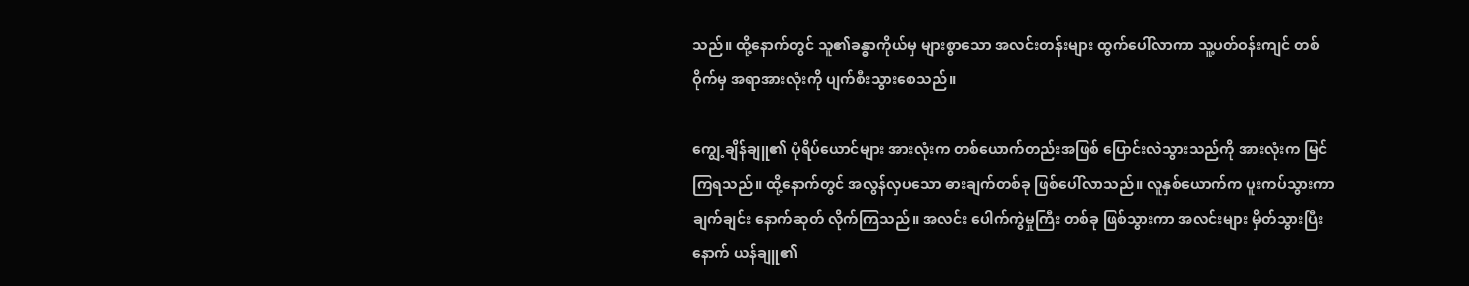သည်။ ထို့နောက်တွင် သူ၏ခန္ဓာကိုယ်မှ များစွာသော အလင်းတန်းများ ထွက်ပေါ်လာကာ သူ့ပတ်ဝန်းကျင် တစ်ဝိုက်မှ အရာအားလုံးကို ပျက်စီးသွားစေသည်။

ကျွေ့ချိန်ချူ၏ ပုံရိပ်ယောင်များ အားလုံးက တစ်ယောက်တည်းအဖြစ် ပြောင်းလဲသွားသည်ကို အားလုံးက မြင်ကြရသည်။ ထို့နောက်တွင် အလွန်လှပသော ဓားချက်တစ်ခု ဖြစ်ပေါ်လာသည်။ လူနှစ်ယောက်က ပူးကပ်သွားကာ ချက်ချင်း နောက်ဆုတ် လိုက်ကြသည်။ အလင်း ပေါက်ကွဲမှုကြီး တစ်ခု ဖြစ်သွားကာ အလင်းများ မှိတ်သွားပြီးနောက် ယန်ချူ၏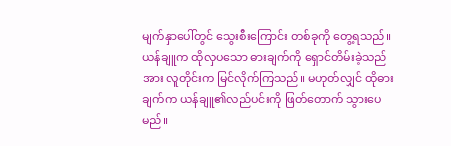မျက်နှာပေါ်တွင် သွေးစီးကြောင်း တစ်ခုကို တွေ့ရသည်။ ယန်ချူက ထိုလှပသော ဓားချက်ကို ရှောင်တိမ်းခဲ့သည်အား လူတိုင်းက မြင်လိုက်ကြသည်။ မဟုတ်လျှင် ထိုဓားချက်က ယန်ချူ၏လည်ပင်းကို ဖြတ်တောက် သွားပေမည်။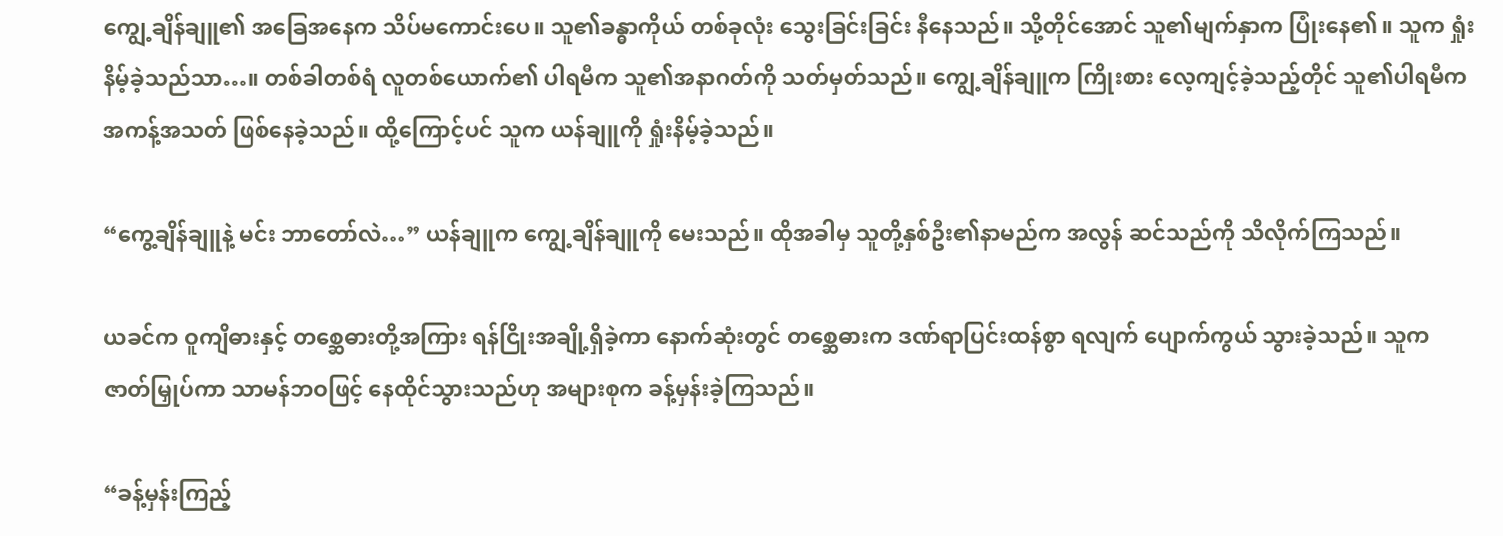ကျွေ့ချိန်ချူ၏ အခြေအနေက သိပ်မကောင်းပေ။ သူ၏ခန္ဓာကိုယ် တစ်ခုလုံး သွေးခြင်းခြင်း နီနေသည်။ သို့တိုင်အောင် သူ၏မျက်နှာက ပြုံးနေ၏။ သူက ရှုံးနိမ့်ခဲ့သည်သာ…။ တစ်ခါတစ်ရံ လူတစ်ယောက်၏ ပါရမီက သူ၏အနာဂတ်ကို သတ်မှတ်သည်။ ကျွေ့ချိန်ချူက ကြိုးစား လေ့ကျင့်ခဲ့သည့်တိုင် သူ၏ပါရမီက အကန့်အသတ် ဖြစ်နေခဲ့သည်။ ထို့ကြောင့်ပင် သူက ယန်ချူကို ရှုံးနိမ့်ခဲ့သည်။

“ကွေ့ချိန်ချူနဲ့ မင်း ဘာတော်လဲ…” ယန်ချူက ကျွေ့ချိန်ချူကို မေးသည်။ ထိုအခါမှ သူတို့နှစ်ဦး၏နာမည်က အလွန် ဆင်သည်ကို သိလိုက်ကြသည်။

ယခင်က ဝူကျိဓားနှင့် တစ္ဆေဓားတို့အကြား ရန်ငြိုးအချို့ရှိခဲ့ကာ နောက်ဆုံးတွင် တစ္ဆေဓားက ဒဏ်ရာပြင်းထန်စွာ ရလျက် ပျောက်ကွယ် သွားခဲ့သည်။ သူက ဇာတ်မြှုပ်ကာ သာမန်ဘဝဖြင့် နေထိုင်သွားသည်ဟု အများစုက ခန့်မှန်းခဲ့ကြသည်။

“ခန့်မှန်းကြည့်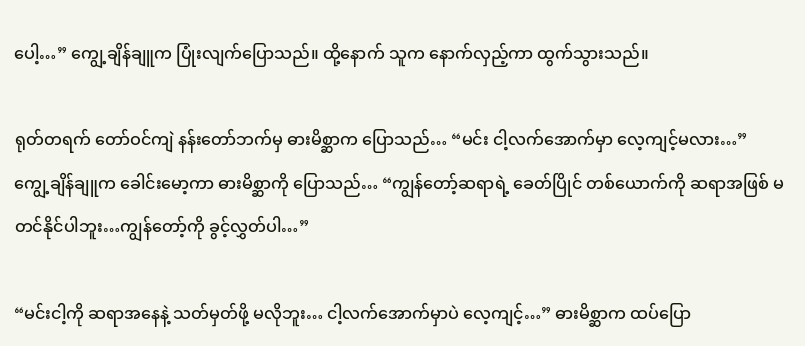ပေါ့…” ကျွေ့ချိန်ချူက ပြုံးလျက်ပြောသည်။ ထို့နောက် သူက နောက်လှည့်ကာ ထွက်သွားသည်။

ရုတ်တရက် တော်ဝင်ကျဲ နန်းတော်ဘက်မှ ဓားမိစ္ဆာက ပြောသည်… “မင်း ငါ့လက်အောက်မှာ လေ့ကျင့်မလား…” ကျွေ့ချိန်ချူက ခေါင်းမော့ကာ ဓားမိစ္ဆာကို ပြောသည်… “ကျွန်တော့်ဆရာရဲ့ ခေတ်ပြိုင် တစ်ယောက်ကို ဆရာအဖြစ် မတင်နိုင်ပါဘူး…ကျွန်တော့်ကို ခွင့်လွှတ်ပါ…”

“မင်းငါ့ကို ဆရာအနေနဲ့ သတ်မှတ်ဖို့ မလိုဘူး… ငါ့လက်အောက်မှာပဲ လေ့ကျင့်…” ဓားမိစ္ဆာက ထပ်ပြော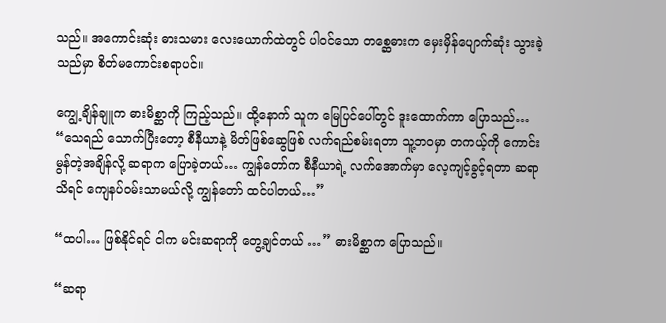သည်။ အကောင်းဆုံး ဓားသမား လေးယောက်ထဲတွင် ပါဝင်သော တစ္ဆေဓားက မှေးမှိန်ပျောက်ဆုံး သွားခဲ့သည်မှာ စိတ်မကောင်းစရာပင်။

ကျွေ့ချိန်ချူက ဓားမိစ္ဆာကို ကြည့်သည်။ ထို့နောက် သူက မြေပြင်ပေါ်တွင် ဒူးထောက်ကာ ပြောသည်… “သေရည် သောက်ပြီးတော့ စီနီယာနဲ့ မိတ်ဖြစ်ဆွေဖြစ် လက်ရည်စမ်းရတာ သူ့ဘဝမှာ တကယ့်ကို ကောင်းမွန်တဲ့အချိန်လို့ ဆရာက ပြောခဲ့တယ်… ကျွန်တော်က စီနီယာရဲ့ လက်အောက်မှာ လေ့ကျင့်ခွင့်ရတာ ဆရာသိရင် ကျေနပ်ဝမ်းသာမယ်လို့ ကျွန်တော် ထင်ပါတယ်…”

“ထပါ… ဖြစ်နိုင်ရင် ငါက မင်းဆရာကို တွေ့ချင်တယ် …” ဓားမိစ္ဆာက ပြောသည်။

“ဆရာ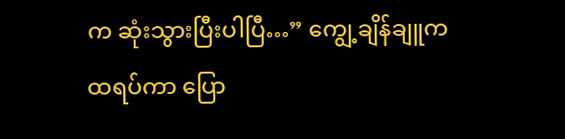က ဆုံးသွားပြီးပါပြီ…” ကျွေ့ချိန်ချူက ထရပ်ကာ ပြော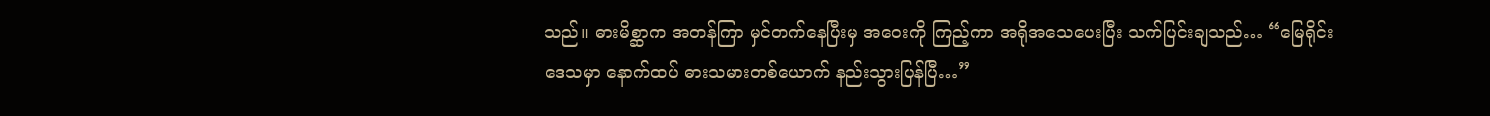သည်။ ဓားမိစ္ဆာက အတန်ကြာ မှင်တက်နေပြီးမှ အဝေးကို ကြည့်ကာ အရိုအသေပေးပြီး သက်ပြင်းချသည်… “မြေရိုင်းဒေသမှာ နောက်ထပ် ဓားသမားတစ်ယောက် နည်းသွားပြန်ပြီ…”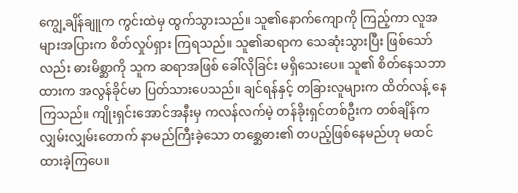ကျွေ့ချိန်ချူက ကွင်းထဲမှ ထွက်သွားသည်။ သူ၏နောက်ကျောကို ကြည့်ကာ လူအများအပြားက စိတ်လှုပ်ရှား ကြရသည်။ သူ၏ဆရာက သေဆုံးသွားပြီး ဖြစ်သော်လည်း ဓားမိစ္ဆာကို သူက ဆရာအဖြစ် ခေါ်လိုခြင်း မရှိသေးပေ။ သူ၏ စိတ်နေသဘာထားက အလွန်ခိုင်မာ ပြတ်သားပေသည်။ ချင်ရန်နှင့် တခြားလူများက ထိတ်လန့် နေကြသည်။ ကျိုးရှင်းအောင်အနီးမှ ကလန်လက်မဲ့ တန်ခိုးရှင်တစ်ဦးက တစ်ချိန်က လျှမ်းလျှမ်းတောက် နာမည်ကြီးခဲ့သော တစ္ဆေဓား၏ တပည့်ဖြစ်နေမည်ဟု မထင်ထားခဲ့ကြပေ။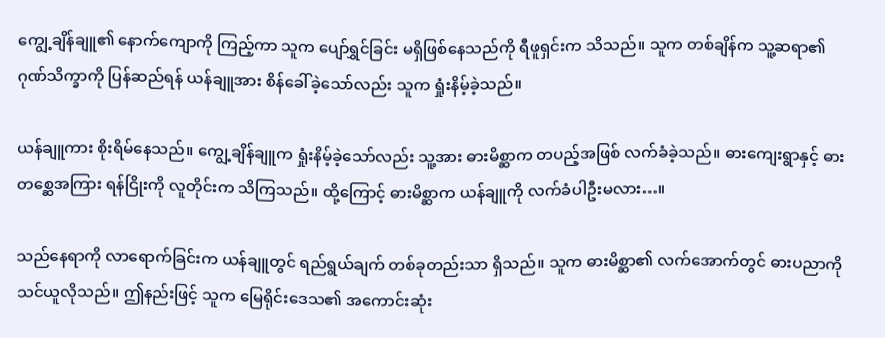ကျွေ့ချိန်ချူ၏ နောက်ကျောကို ကြည့်ကာ သူက ပျော်ရွှင်ခြင်း မရှိဖြစ်နေသည်ကို ရီဖူရှင်းက သိသည်။ သူက တစ်ချိန်က သူ့ဆရာ၏ ဂုဏ်သိက္ခာကို ပြန်ဆည်ရန် ယန်ချူအား စိန်ခေါ်ခဲ့သော်လည်း သူက ရှုံးနိမ့်ခဲ့သည်။

ယန်ချူကား စိုးရိမ်နေသည်။ ကျွေ့ချိန်ချူက ရှုံးနိမ့်ခဲ့သော်လည်း သူ့အား ဓားမိစ္ဆာက တပည့်အဖြစ် လက်ခံခဲ့သည်။ ဓားကျေးရွာနှင့် ဓားတစ္ဆေအကြား ရန်ငြိုးကို လူတိုင်းက သိကြသည်။ ထို့ကြောင့် ဓားမိစ္ဆာက ယန်ချူကို လက်ခံပါဦးမလား…။

သည်နေရာကို လာရောက်ခြင်းက ယန်ချူတွင် ရည်ရွယ်ချက် တစ်ခုတည်းသာ ရှိသည်။ သူက ဓားမိစ္ဆာ၏ လက်အောက်တွင် ဓားပညာကို သင်ယူလိုသည်။ ဤနည်းဖြင့် သူက မြေရိုင်းဒေသ၏ အကောင်းဆုံး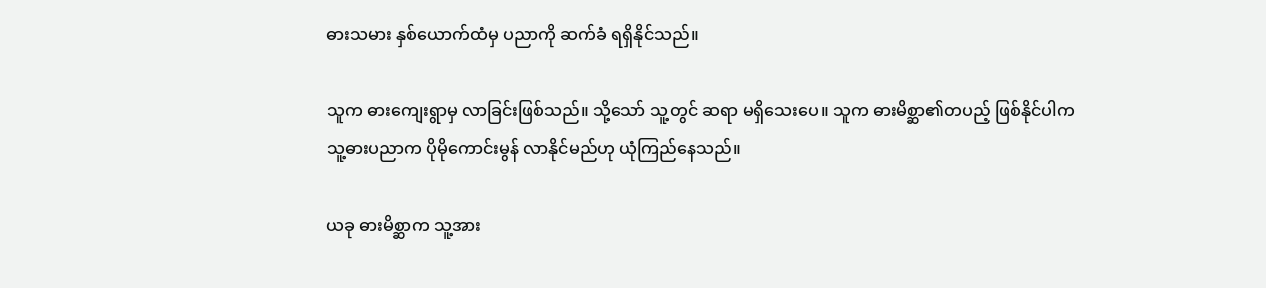ဓားသမား နှစ်ယောက်ထံမှ ပညာကို ဆက်ခံ ရရှိနိုင်သည်။

သူက ဓားကျေးရွာမှ လာခြင်းဖြစ်သည်။ သို့သော် သူ့တွင် ဆရာ မရှိသေးပေ။ သူက ဓားမိစ္ဆာ၏တပည့် ဖြစ်နိုင်ပါက သူ့ဓားပညာက ပိုမိုကောင်းမွန် လာနိုင်မည်ဟု ယုံကြည်နေသည်။

ယခု ဓားမိစ္ဆာက သူ့အား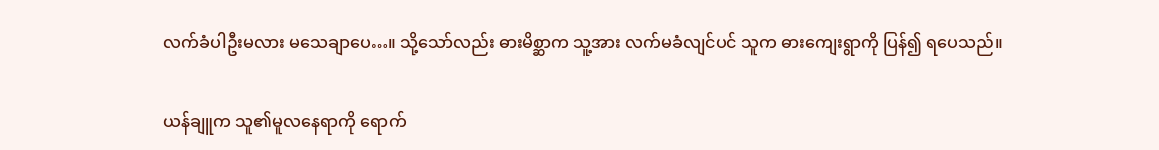လက်ခံပါဦးမလား မသေချာပေ…။ သို့သော်လည်း ဓားမိစ္ဆာက သူ့အား လက်မခံလျင်ပင် သူက ဓားကျေးရွာကို ပြန်၍ ရပေသည်။

ယန်ချူက သူ၏မူလနေရာကို ရောက်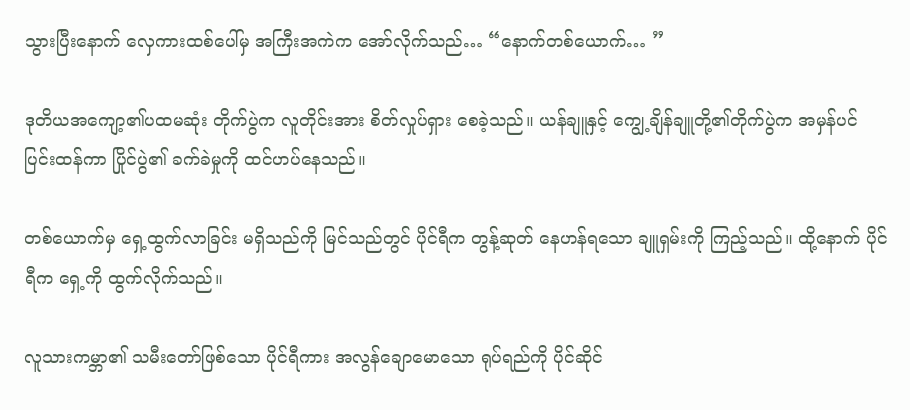သွားပြီးနောက် လှေကားထစ်ပေါ်မှ အကြီးအကဲက အော်လိုက်သည်… “နောက်တစ်ယောက်… ”

ဒုတိယအကျော့၏ပထမဆုံး တိုက်ပွဲက လူတိုင်းအား စိတ်လှုပ်ရှား စေခဲ့သည်။ ယန်ချူနှင့် ကျွေ့ချိန်ချူတို့၏တိုက်ပွဲက အမှန်ပင် ပြင်းထန်ကာ ပြိုင်ပွဲ၏ ခက်ခဲမှုကို ထင်ဟပ်နေသည်။

တစ်ယောက်မှ ရှေ့ထွက်လာခြင်း မရှိသည်ကို မြင်သည်တွင် ပိုင်ရီက တွန့်ဆုတ် နေဟန်ရသော ချူရှမ်းကို ကြည့်သည်။ ထို့နောက် ပိုင်ရီက ရှေ့ကို ထွက်လိုက်သည်။

လူသားကမ္ဘာ၏ သမီးတော်ဖြစ်သော ပိုင်ရီကား အလွန်ချောမောသော ရုပ်ရည်ကို ပိုင်ဆိုင်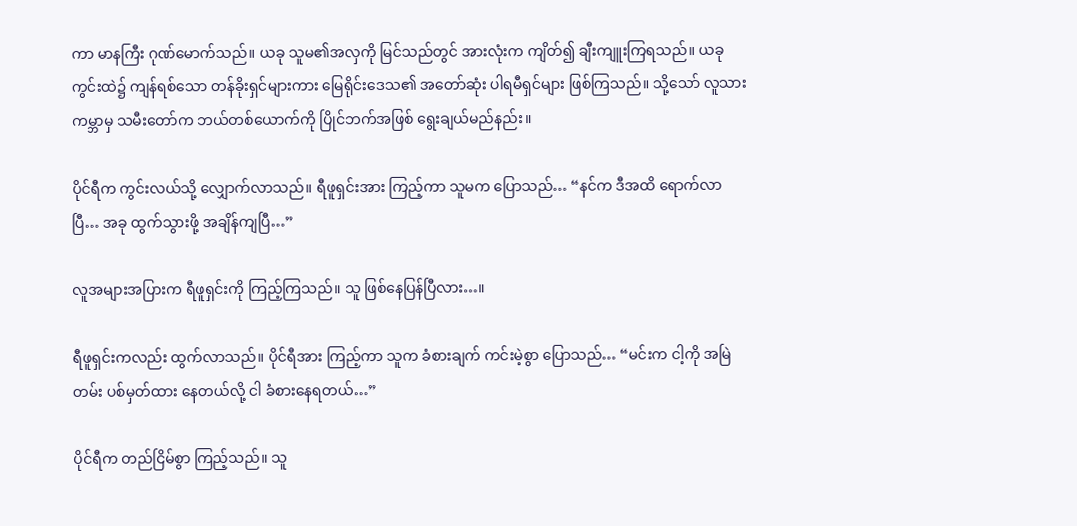ကာ မာနကြီး ဂုဏ်မောက်သည်။ ယခု သူမ၏အလှကို မြင်သည်တွင် အားလုံးက ကျိတ်၍ ချီးကျူးကြရသည်။ ယခု ကွင်းထဲ၌ ကျန်ရစ်သော တန်ခိုးရှင်များကား မြေရိုင်းဒေသ၏ အတော်ဆုံး ပါရမီရှင်များ ဖြစ်ကြသည်။ သို့သော် လူသားကမ္ဘာမှ သမီးတော်က ဘယ်တစ်ယောက်ကို ပြိုင်ဘက်အဖြစ် ရွေးချယ်မည်နည်း။

ပိုင်ရီက ကွင်းလယ်သို့ လျှောက်လာသည်။ ရီဖူရှင်းအား ကြည့်ကာ သူမက ပြောသည်… “နင်က ဒီအထိ ရောက်လာပြီ… အခု ထွက်သွားဖို့ အချိန်ကျပြီ…”

လူအများအပြားက ရီဖူရှင်းကို ကြည့်ကြသည်။ သူ ဖြစ်နေပြန်ပြီလား…။

ရီဖူရှင်းကလည်း ထွက်လာသည်။ ပိုင်ရီအား ကြည့်ကာ သူက ခံစားချက် ကင်းမဲ့စွာ ပြောသည်… “မင်းက ငါ့ကို အမြဲတမ်း ပစ်မှတ်ထား နေတယ်လို့ ငါ ခံစားနေရတယ်…”

ပိုင်ရီက တည်ငြိမ်စွာ ကြည့်သည်။ သူ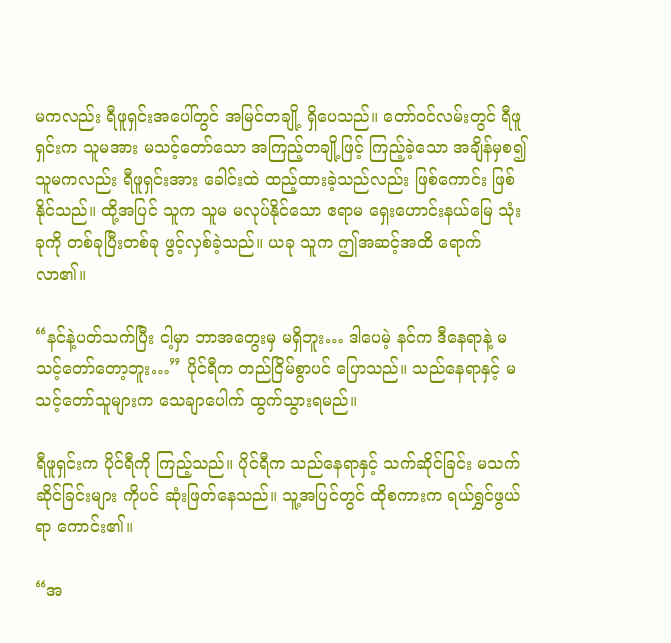မကလည်း ရီဖူရှင်းအပေါ်တွင် အမြင်တချို့ ရှိပေသည်။ တော်ဝင်လမ်းတွင် ရီဖူရှင်းက သူမအား မသင့်တော်သော အကြည့်တချို့ဖြင့် ကြည့်ခဲ့သော အချိန်မှစ၍ သူမကလည်း ရီဖူရှင်းအား ခေါင်းထဲ ထည့်ထားခဲ့သည်လည်း ဖြစ်ကောင်း ဖြစ်နိုင်သည်။ ထို့အပြင် သူက သူမ မလုပ်နိုင်သော ဧရာမ ရှေးဟောင်းနယ်မြေ သုံးခုကို တစ်ခုပြီးတစ်ခု ဖွင့်လှစ်ခဲ့သည်။ ယခု သူက ဤအဆင့်အထိ ရောက်လာ၏။

“နင်နဲ့ပတ်သက်ပြီး ငါ့မှာ ဘာအတွေးမှ မရှိဘူး… ဒါပေမဲ့ နင်က ဒီနေရာနဲ့ မသင့်တော်တော့ဘူး…” ပိုင်ရီက တည်ငြိမ်စွာပင် ပြောသည်။ သည်နေရာနှင့် မသင့်တော်သူများက သေချာပေါက် ထွက်သွားရမည်။

ရီဖူရှင်းက ပိုင်ရီကို ကြည့်သည်။ ပိုင်ရီက သည်နေရာနှင့် သက်ဆိုင်ခြင်း မသက်ဆိုင်ခြင်းများ ကိုပင် ဆုံးဖြတ်နေသည်။ သူ့အပြင်တွင် ထိုစကားက ရယ်ရွှင်ဖွယ်ရာ ကောင်း၏။

“အ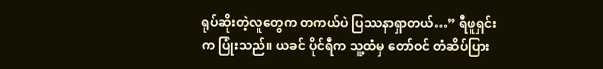ရုပ်ဆိုးတဲ့လူတွေက တကယ်ပဲ ပြဿနာရှာတယ်…” ရီဖူရှင်းက ပြုံးသည်။ ယခင် ပိုင်ရီက သူ့ထံမှ တော်ဝင် တံဆိပ်ပြား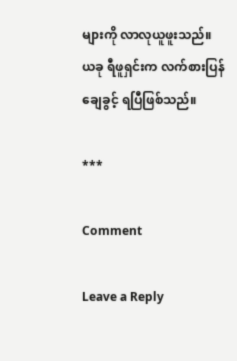များကို လာလုယူဖူးသည်။ ယခု ရီဖူရှင်းက လက်စားပြန်ချေခွင့် ရပြီဖြစ်သည်။

***

Comment

Leave a Reply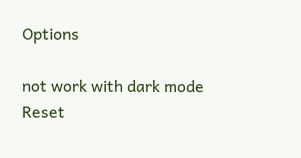Options

not work with dark mode
Reset